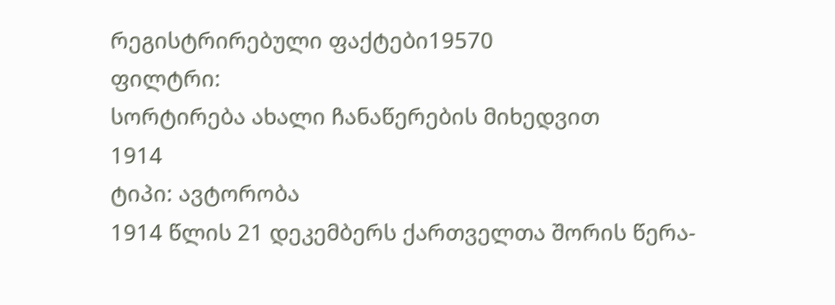რეგისტრირებული ფაქტები19570
ფილტრი:
სორტირება ახალი ჩანაწერების მიხედვით
1914
ტიპი: ავტორობა
1914 წლის 21 დეკემბერს ქართველთა შორის წერა-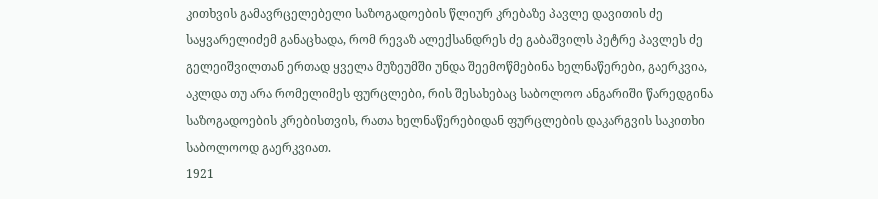კითხვის გამავრცელებელი საზოგადოების წლიურ კრებაზე პავლე დავითის ძე საყვარელიძემ განაცხადა, რომ რევაზ ალექსანდრეს ძე გაბაშვილს პეტრე პავლეს ძე გელეიშვილთან ერთად ყველა მუზეუმში უნდა შეემოწმებინა ხელნაწერები, გაერკვია, აკლდა თუ არა რომელიმეს ფურცლები, რის შესახებაც საბოლოო ანგარიში წარედგინა საზოგადოების კრებისთვის, რათა ხელნაწერებიდან ფურცლების დაკარგვის საკითხი საბოლოოდ გაერკვიათ.
1921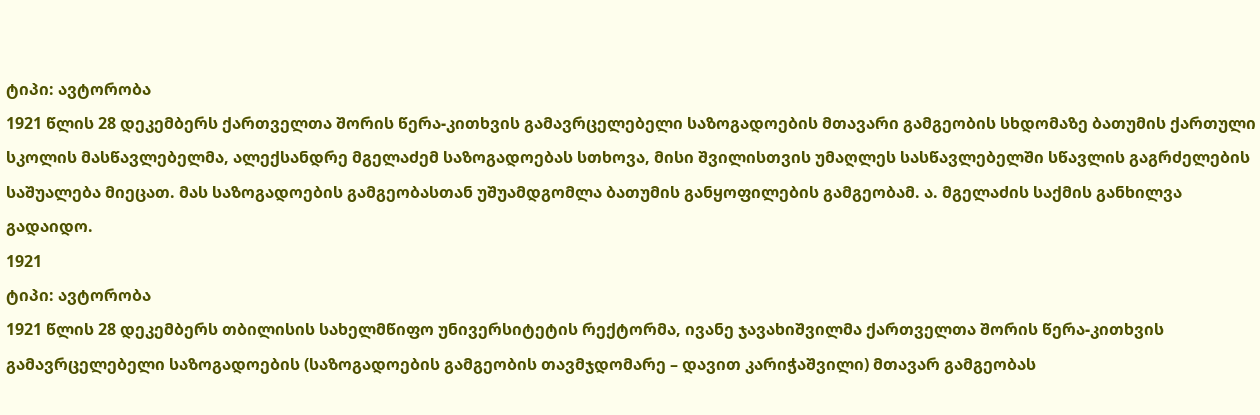ტიპი: ავტორობა
1921 წლის 28 დეკემბერს ქართველთა შორის წერა-კითხვის გამავრცელებელი საზოგადოების მთავარი გამგეობის სხდომაზე ბათუმის ქართული სკოლის მასწავლებელმა, ალექსანდრე მგელაძემ საზოგადოებას სთხოვა, მისი შვილისთვის უმაღლეს სასწავლებელში სწავლის გაგრძელების საშუალება მიეცათ. მას საზოგადოების გამგეობასთან უშუამდგომლა ბათუმის განყოფილების გამგეობამ. ა. მგელაძის საქმის განხილვა გადაიდო.
1921
ტიპი: ავტორობა
1921 წლის 28 დეკემბერს თბილისის სახელმწიფო უნივერსიტეტის რექტორმა, ივანე ჯავახიშვილმა ქართველთა შორის წერა-კითხვის გამავრცელებელი საზოგადოების (საზოგადოების გამგეობის თავმჯდომარე – დავით კარიჭაშვილი) მთავარ გამგეობას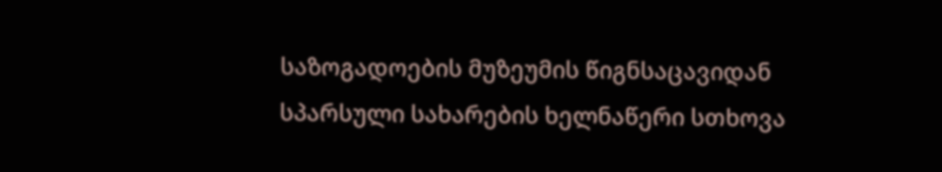საზოგადოების მუზეუმის წიგნსაცავიდან სპარსული სახარების ხელნაწერი სთხოვა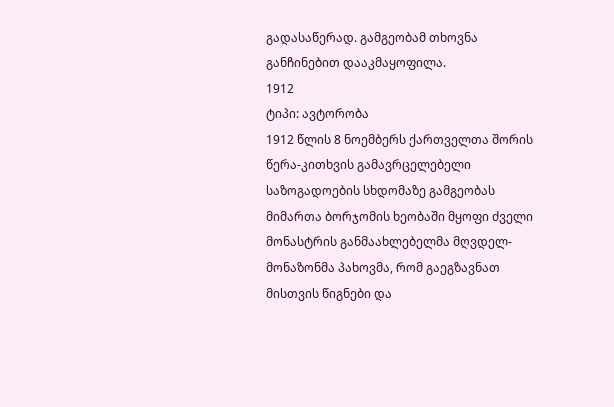გადასაწერად. გამგეობამ თხოვნა განჩინებით დააკმაყოფილა.
1912
ტიპი: ავტორობა
1912 წლის 8 ნოემბერს ქართველთა შორის წერა-კითხვის გამავრცელებელი საზოგადოების სხდომაზე გამგეობას მიმართა ბორჯომის ხეობაში მყოფი ძველი მონასტრის განმაახლებელმა მღვდელ-მონაზონმა პახოვმა, რომ გაეგზავნათ მისთვის წიგნები და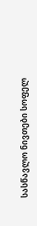სასწავლო ნივთები სოფელ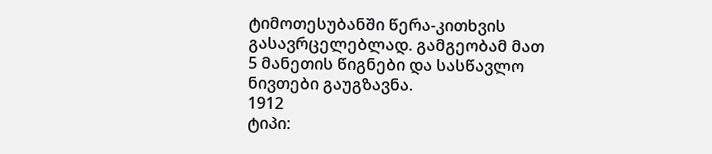ტიმოთესუბანში წერა-კითხვის გასავრცელებლად. გამგეობამ მათ 5 მანეთის წიგნები და სასწავლო ნივთები გაუგზავნა.
1912
ტიპი: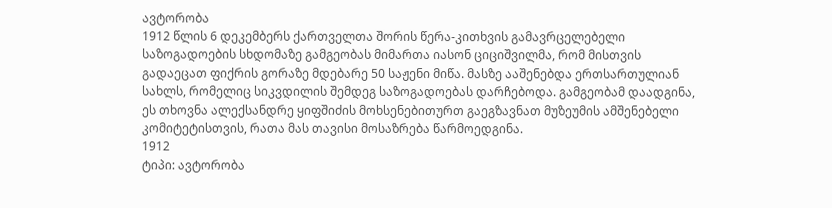ავტორობა
1912 წლის 6 დეკემბერს ქართველთა შორის წერა-კითხვის გამავრცელებელი საზოგადოების სხდომაზე გამგეობას მიმართა იასონ ციციშვილმა, რომ მისთვის გადაეცათ ფიქრის გორაზე მდებარე 50 საჟენი მიწა. მასზე ააშენებდა ერთსართულიან სახლს, რომელიც სიკვდილის შემდეგ საზოგადოებას დარჩებოდა. გამგეობამ დაადგინა, ეს თხოვნა ალექსანდრე ყიფშიძის მოხსენებითურთ გაეგზავნათ მუზეუმის ამშენებელი კომიტეტისთვის, რათა მას თავისი მოსაზრება წარმოედგინა.
1912
ტიპი: ავტორობა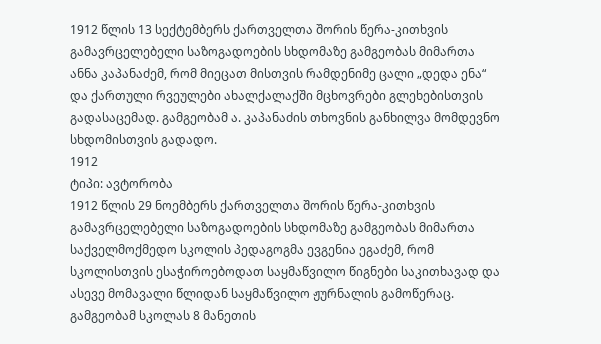1912 წლის 13 სექტემბერს ქართველთა შორის წერა-კითხვის გამავრცელებელი საზოგადოების სხდომაზე გამგეობას მიმართა ანნა კაპანაძემ, რომ მიეცათ მისთვის რამდენიმე ცალი „დედა ენა“ და ქართული რვეულები ახალქალაქში მცხოვრები გლეხებისთვის გადასაცემად. გამგეობამ ა. კაპანაძის თხოვნის განხილვა მომდევნო სხდომისთვის გადადო.
1912
ტიპი: ავტორობა
1912 წლის 29 ნოემბერს ქართველთა შორის წერა-კითხვის გამავრცელებელი საზოგადოების სხდომაზე გამგეობას მიმართა საქველმოქმედო სკოლის პედაგოგმა ევგენია ეგაძემ, რომ სკოლისთვის ესაჭიროებოდათ საყმაწვილო წიგნები საკითხავად და ასევე მომავალი წლიდან საყმაწვილო ჟურნალის გამოწერაც. გამგეობამ სკოლას 8 მანეთის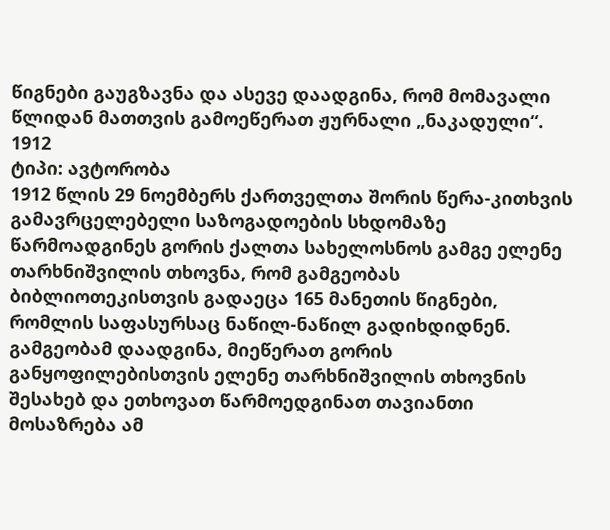წიგნები გაუგზავნა და ასევე დაადგინა, რომ მომავალი წლიდან მათთვის გამოეწერათ ჟურნალი „ნაკადული“.
1912
ტიპი: ავტორობა
1912 წლის 29 ნოემბერს ქართველთა შორის წერა-კითხვის გამავრცელებელი საზოგადოების სხდომაზე წარმოადგინეს გორის ქალთა სახელოსნოს გამგე ელენე თარხნიშვილის თხოვნა, რომ გამგეობას ბიბლიოთეკისთვის გადაეცა 165 მანეთის წიგნები, რომლის საფასურსაც ნაწილ-ნაწილ გადიხდიდნენ. გამგეობამ დაადგინა, მიეწერათ გორის განყოფილებისთვის ელენე თარხნიშვილის თხოვნის შესახებ და ეთხოვათ წარმოედგინათ თავიანთი მოსაზრება ამ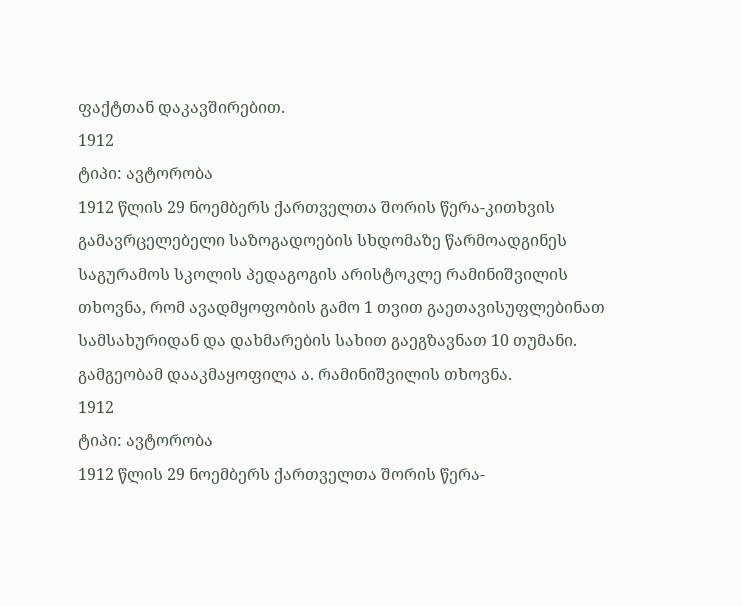ფაქტთან დაკავშირებით.
1912
ტიპი: ავტორობა
1912 წლის 29 ნოემბერს ქართველთა შორის წერა-კითხვის გამავრცელებელი საზოგადოების სხდომაზე წარმოადგინეს საგურამოს სკოლის პედაგოგის არისტოკლე რამინიშვილის თხოვნა, რომ ავადმყოფობის გამო 1 თვით გაეთავისუფლებინათ სამსახურიდან და დახმარების სახით გაეგზავნათ 10 თუმანი. გამგეობამ დააკმაყოფილა ა. რამინიშვილის თხოვნა.
1912
ტიპი: ავტორობა
1912 წლის 29 ნოემბერს ქართველთა შორის წერა-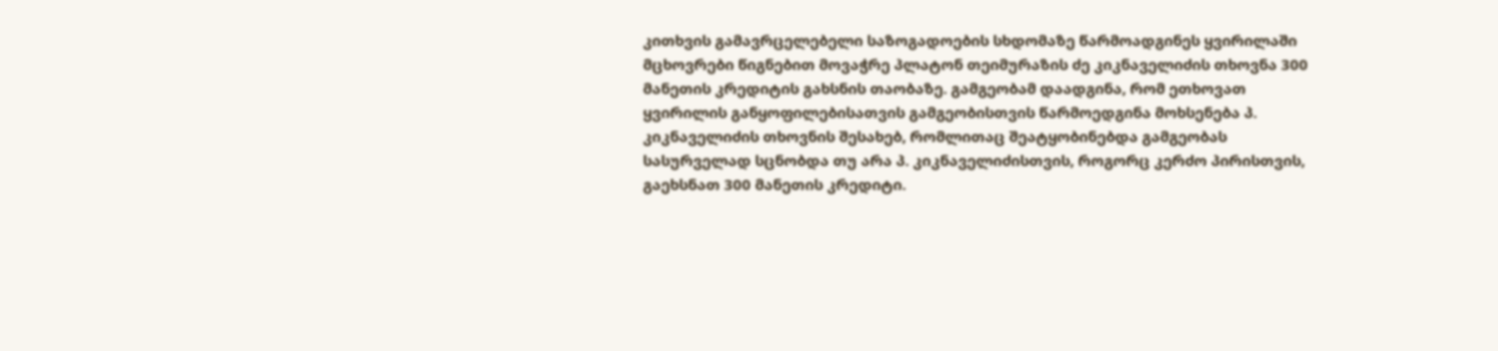კითხვის გამავრცელებელი საზოგადოების სხდომაზე წარმოადგინეს ყვირილაში მცხოვრები წიგნებით მოვაჭრე პლატონ თეიმურაზის ძე კიკნაველიძის თხოვნა 300 მანეთის კრედიტის გახსნის თაობაზე. გამგეობამ დაადგინა, რომ ეთხოვათ ყვირილის განყოფილებისათვის გამგეობისთვის წარმოედგინა მოხსენება პ. კიკნაველიძის თხოვნის შესახებ, რომლითაც შეატყობინებდა გამგეობას სასურველად სცნობდა თუ არა პ. კიკნაველიძისთვის, როგორც კერძო პირისთვის, გაეხსნათ 300 მანეთის კრედიტი.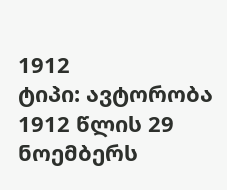1912
ტიპი: ავტორობა
1912 წლის 29 ნოემბერს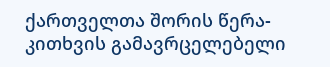ქართველთა შორის წერა-კითხვის გამავრცელებელი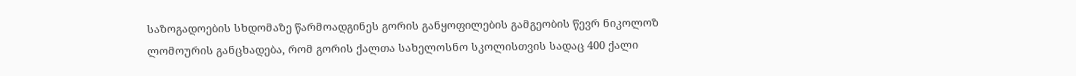საზოგადოების სხდომაზე წარმოადგინეს გორის განყოფილების გამგეობის წევრ ნიკოლოზ ლომოურის განცხადება, რომ გორის ქალთა სახელოსნო სკოლისთვის სადაც 400 ქალი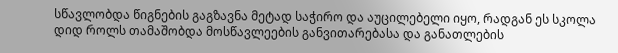სწავლობდა წიგნების გაგზავნა მეტად საჭირო და აუცილებელი იყო, რადგან ეს სკოლა დიდ როლს თამაშობდა მოსწავლეების განვითარებასა და განათლების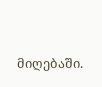მიღებაში.